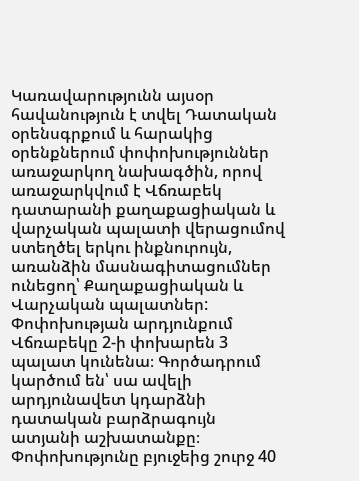Կառավարությունն այսօր հավանություն է տվել Դատական օրենսգրքում և հարակից օրենքներում փոփոխություններ առաջարկող նախագծին, որով առաջարկվում է Վճռաբեկ դատարանի քաղաքացիական և վարչական պալատի վերացումով ստեղծել երկու ինքնուրույն, առանձին մասնագիտացումներ ունեցող՝ Քաղաքացիական և Վարչական պալատներ: Փոփոխության արդյունքում Վճռաբեկը 2-ի փոխարեն 3 պալատ կունենա։ Գործադրում կարծում են՝ սա ավելի արդյունավետ կդարձնի դատական բարձրագույն ատյանի աշխատանքը։ Փոփոխությունը բյուջեից շուրջ 40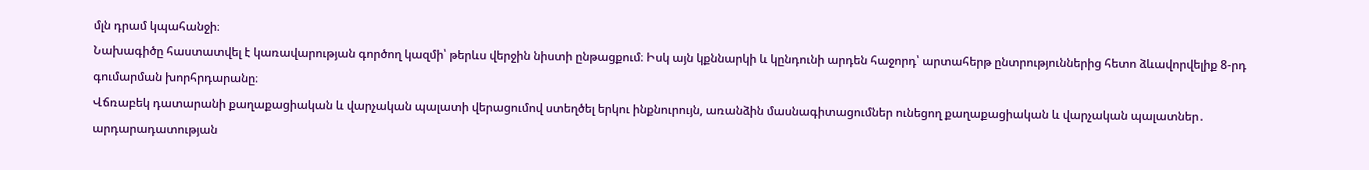մլն դրամ կպահանջի։
Նախագիծը հաստատվել է կառավարության գործող կազմի՝ թերևս վերջին նիստի ընթացքում։ Իսկ այն կքննարկի և կընդունի արդեն հաջորդ՝ արտահերթ ընտրություններից հետո ձևավորվելիք 8-րդ գումարման խորհրդարանը։
Վճռաբեկ դատարանի քաղաքացիական և վարչական պալատի վերացումով ստեղծել երկու ինքնուրույն, առանձին մասնագիտացումներ ունեցող քաղաքացիական և վարչական պալատներ․ արդարադատության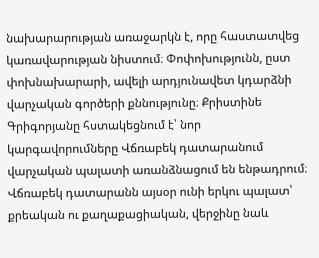նախարարության առաջարկն է, որը հաստատվեց կառավարության նիստում։ Փոփոխությունն, ըստ փոխնախարարի, ավելի արդյունավետ կդարձնի վարչական գործերի քննությունը։ Քրիստինե Գրիգորյանը հստակեցնում է՝ նոր կարգավորումները Վճռաբեկ դատարանում վարչական պալատի առանձնացում են ենթադրում։ Վճռաբեկ դատարանն այսօր ունի երկու պալատ՝ քրեական ու քաղաքացիական, վերջինը նաև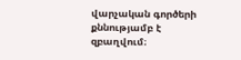վարչական գործերի քննությամբ է զբաղվում։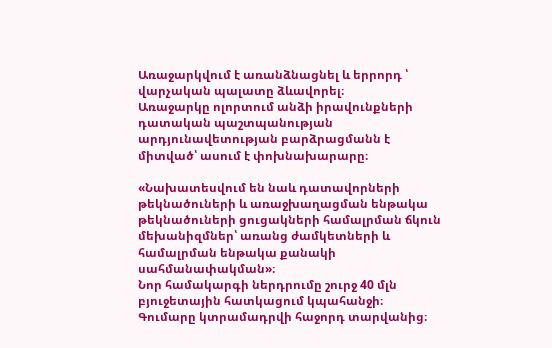Առաջարկվում է առանձնացնել և երրորդ ՝ վարչական պալատը ձևավորել։
Առաջարկը ոլորտում անձի իրավունքների դատական պաշտպանության արդյունավետության բարձրացմանն է միտված՝ ասում է փոխնախարարը։

«Նախատեսվում են նաև դատավորների թեկնածուների և առաջխաղացման ենթակա թեկնածուների ցուցակների համալրման ճկուն մեխանիզմներ՝ առանց ժամկետների և համալրման ենթակա քանակի սահմանափակման»։
Նոր համակարգի ներդրումը շուրջ 40 մլն բյուջետային հատկացում կպահանջի։ Գումարը կտրամադրվի հաջորդ տարվանից։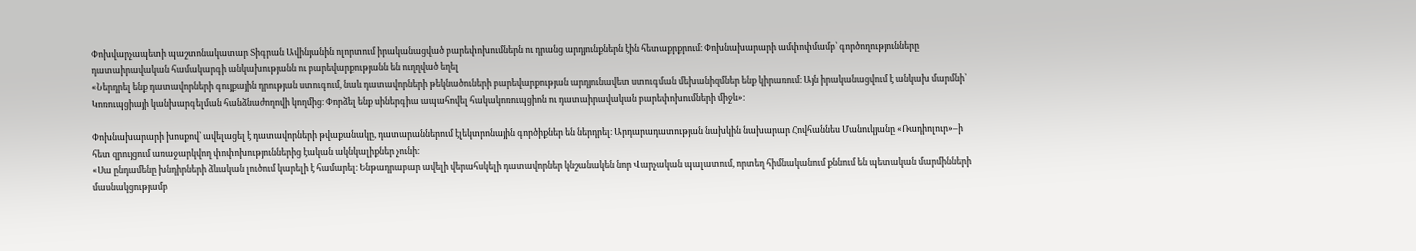Փոխվարչապետի պաշտոնակատար Տիգրան Ավինյանին ոլորտում իրականացված բարեփոխումներն ու դրանց արդյունքներն էին հետաքրքրում։ Փոխնախարարի ամփոփմամբ՝ գործողությունները դատաիրավական համակարգի անկախությանն ու բարեվարքությանն են ուղղված եղել
«Ներդրել ենք դատավորների գույքային դրության ստուգում, նաև դատավորների թեկնածուների բարեվարքության արդյունավետ ստուգման մեխանիզմներ ենք կիրառում։ Այն իրականացվում է անկախ մարմնի՝ Կոռուպցիայի կանխարգելման հանձնաժողովի կողմից։ Փորձել ենք սիներգիա ապահովել հակակոռուպցիոն ու դատաիրավական բարեփոխումների միջև»։

Փոխնախարարի խոսքով՝ ավելացել է դատավորների թվաքանակը, դատարաններում էլեկտրոնային գործիքներ են ներդրել։ Արդարադատության նախկին նախարար Հովհաննես Մանուկյանը «Ռադիոլուր»–ի հետ զրույցում առաջարկվող փոփոխություններից էական ակնկալիքներ չունի։
«Սա ընդամենը խնդիրների ձևական լուծում կարելի է համարել։ Ենթադրաբար ավելի վերահսկելի դատավորներ կնշանակեն նոր Վարչական պալատում, որտեղ հիմնականում քննում են պետական մարմինների մասնակցությամբ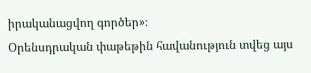իրականացվող գործեր»։
Օրենսդրական փաթեթին հավանություն տվեց այս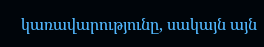կառավարությունը, սակայն այն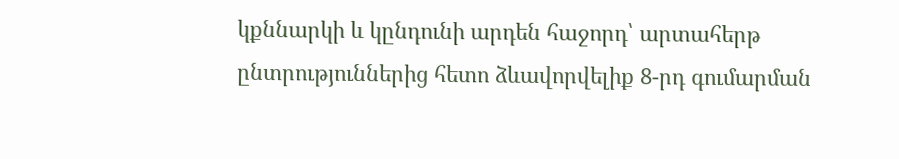կքննարկի և կընդունի արդեն հաջորդ՝ արտահերթ ընտրություններից հետո ձևավորվելիք 8-րդ գումարման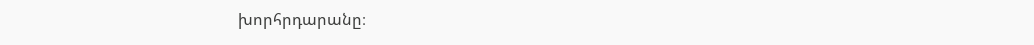խորհրդարանը։